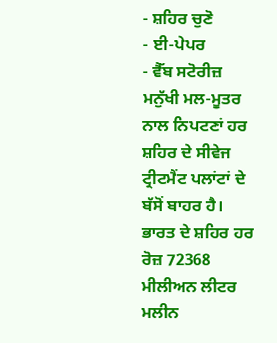- ਸ਼ਹਿਰ ਚੁਣੋ
- ਈ-ਪੇਪਰ
- ਵੈੱਬ ਸਟੋਰੀਜ਼
ਮਨੁੱਖੀ ਮਲ-ਮੂਤਰ ਨਾਲ ਨਿਪਟਣਾਂ ਹਰ ਸ਼ਹਿਰ ਦੇ ਸੀਵੇਜ ਟ੍ਰੀਟਮੈਂਟ ਪਲਾਂਟਾਂ ਦੇ ਬੱਸੋਂ ਬਾਹਰ ਹੈ। ਭਾਰਤ ਦੇ ਸ਼ਹਿਰ ਹਰ ਰੋਜ਼ 72368 ਮੀਲੀਅਨ ਲੀਟਰ ਮਲੀਨ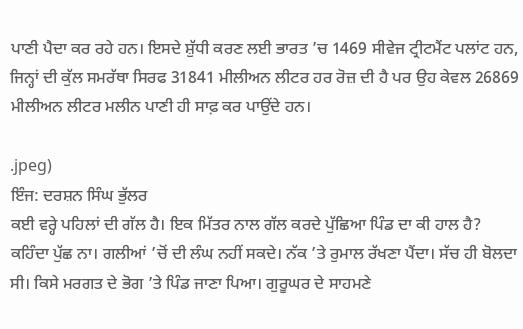ਪਾਣੀ ਪੈਦਾ ਕਰ ਰਹੇ ਹਨ। ਇਸਦੇ ਸ਼ੁੱਧੀ ਕਰਣ ਲਈ ਭਾਰਤ ’ਚ 1469 ਸੀਵੇਜ ਟ੍ਰੀਟਮੈਂਟ ਪਲਾਂਟ ਹਨ, ਜਿਨ੍ਹਾਂ ਦੀ ਕੁੱਲ ਸਮਰੱਥਾ ਸਿਰਫ 31841 ਮੀਲੀਅਨ ਲੀਟਰ ਹਰ ਰੋਜ਼ ਦੀ ਹੈ ਪਰ ਉਹ ਕੇਵਲ 26869 ਮੀਲੀਅਨ ਲੀਟਰ ਮਲੀਨ ਪਾਣੀ ਹੀ ਸਾਫ਼ ਕਰ ਪਾਉਂਦੇ ਹਨ।

.jpeg)
ਇੰਜ: ਦਰਸ਼ਨ ਸਿੰਘ ਭੁੱਲਰ
ਕਈ ਵਰ੍ਹੇ ਪਹਿਲਾਂ ਦੀ ਗੱਲ ਹੈ। ਇਕ ਮਿੱਤਰ ਨਾਲ ਗੱਲ ਕਰਦੇ ਪੁੱਛਿਆ ਪਿੰਡ ਦਾ ਕੀ ਹਾਲ ਹੈ? ਕਹਿੰਦਾ ਪੁੱਛ ਨਾ। ਗਲੀਆਂ ’ਚੋਂ ਦੀ ਲੰਘ ਨਹੀਂ ਸਕਦੇ। ਨੱਕ ’ਤੇ ਰੁਮਾਲ ਰੱਖਣਾ ਪੈਂਦਾ। ਸੱਚ ਹੀ ਬੋਲਦਾ ਸੀ। ਕਿਸੇ ਮਰਗਤ ਦੇ ਭੋਗ ’ਤੇ ਪਿੰਡ ਜਾਣਾ ਪਿਆ। ਗੁਰੂਘਰ ਦੇ ਸਾਹਮਣੇ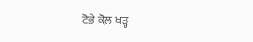ਟੋਭੇ ਕੋਲ਼ ਖੜ੍ਹ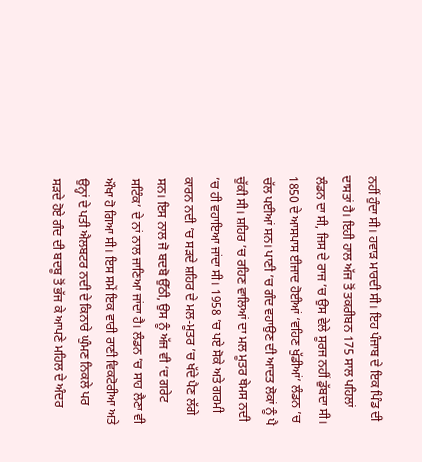ਨਹੀਂ ਹੁੰਦਾ ਸੀ। ਹਵਾੜ ਮਾਰਦੀ ਸੀ। ਇਹ ਪੰਜਾਬ ਦੇ ਇਕ ਪਿੰਡ ਦੀ ਦਾਸਤਾਂ ਹੈ। ਇਹੀ ਹਾਲ ਅੱਜ ਤੋਂ ਤਕਰੀਬਨ 175 ਸਾਲ ਪਹਿਲਾਂ ਲੰਡਨ ਦਾ ਸੀ, ਜਿਸ ਦੇ ਰਾਜ ’ਚ ਉਸ ਵੇਲੇ ਸੂਰਜ ਨਹੀਂ ਡੁੱਬਦਾ ਸੀ।
1850 ਦੇ ਆਸਪਾਸ ਈਜਾਦ ਹੋਈਆਂ ‘ਵਹਿਣ ਖੁੱਡੀਆਂ’ ਲੰਡਨ ’ਚ ਚੱਲ ਪਈਆਂ ਸਨ। ਪਾਣੀ ’ਚ ਗੰਦ ਵਹਾਉਣ ਦੀ ਆਦਤ ਲੋਕਾਂ ਨੂੰ ਪੈ ਚੁੱਕੀ ਸੀ। ਸ਼ਹਿਰ ’ਚ ਰਹਿਣ ਵਾਲਿਆਂ ਦਾ ਮਲ ਮੂਤਰ ਥੇਮਸ ਨਦੀ ’ਚ ਹੀ ਵਹਾਇਆ ਜਾਂਦਾ ਸੀ। 1958 ’ਚ ਪਏ ਸੋਕੇ ਅਤੇ ਗਰਮੀ ਕਾਰਨ ਨਦੀ ’ਚ ਸੜਦੇ ਸ਼ਹਿਰ ਦੇ ਮਲ-ਮੂਤਰ ’ਚ ਖੱਦੇ ਪੈਣ ਲੱਗੇ ਸਨ। ਇਸ ਨਾਲ ਜੋ ਬਦਬੋ ਉੱਠੀ, ਉਸ ਨੂੰ ਅੱਜ ਵੀ ‘ਦ ਗਰੇਟ ਸਟਿੰਕ’ ਦੇ ਨਾਂ ਨਾਲ ਜਾਣਿਆ ਜਾਂਦਾ ਹੈ। ਲੰਡਨ ’ਚ ਸਾਹ ਲੈਣਾ ਵੀ ਔਖਾ ਹੋ ਗਿਆ ਸੀ। ਇਸ ਸਮੇਂ ਇਕ ਵਾਰੀ ਰਾਣੀ ਵਿਕਟੋਰੀਆ ਅਤੇ ਉਨ੍ਹਾਂ ਦੇ ਪਤੀ ਐਲਬਟਰ ਨਦੀ ਦੇ ਕਿਨਾਰੇ ਘੁੰਮਣ ਨਿਕਲੇ ਪਰ ਸੜਦੇ ਹੋਏ ਗੰਦ ਦੀ ਬਦਬੂ ਤੋਂ ਭੱਜ ਕੇ ਆਪਣੇ ਮਹਿਲ ਦੇ ਅੰਦਰ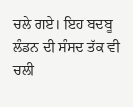ਚਲੇ ਗਏ। ਇਹ ਬਦਬੂ ਲੰਡਨ ਦੀ ਸੰਸਦ ਤੱਕ ਵੀ ਚਲੀ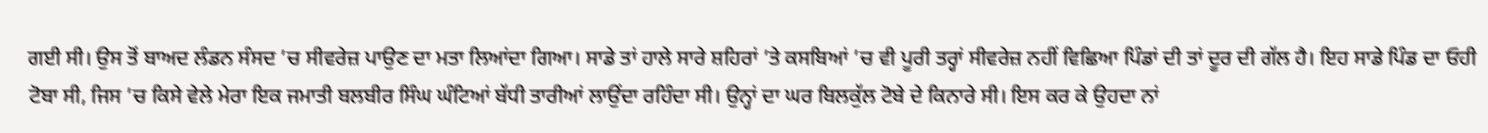ਗਈ ਸੀ। ਉਸ ਤੋਂ ਬਾਅਦ ਲੰਡਨ ਸੰਸਦ ’ਚ ਸੀਵਰੇਜ਼ ਪਾਉਣ ਦਾ ਮਤਾ ਲਿਆਂਦਾ ਗਿਆ। ਸਾਡੇ ਤਾਂ ਹਾਲੇ ਸਾਰੇ ਸ਼ਹਿਰਾਂ ’ਤੇ ਕਸਬਿਆਂ ’ਚ ਵੀ ਪੂਰੀ ਤਰ੍ਹਾਂ ਸੀਵਰੇਜ਼ ਨਹੀਂ ਵਿਛਿਆ ਪਿੰਡਾਂ ਦੀ ਤਾਂ ਦੂਰ ਦੀ ਗੱਲ ਹੈ। ਇਹ ਸਾਡੇ ਪਿੰਡ ਦਾ ਓਹੀ ਟੋਬਾ ਸੀ, ਜਿਸ ’ਚ ਕਿਸੇ ਵੇਲੇ ਮੇਰਾ ਇਕ ਜਮਾਤੀ ਬਲਬੀਰ ਸਿੰਘ ਘੰਟਿਆਂ ਬੱਧੀ ਤਾਰੀਆਂ ਲਾਉਂਦਾ ਰਹਿੰਦਾ ਸੀ। ਉਨ੍ਹਾਂ ਦਾ ਘਰ ਬਿਲਕੁੱਲ ਟੋਬੇ ਦੇ ਕਿਨਾਰੇ ਸੀ। ਇਸ ਕਰ ਕੇ ਉਹਦਾ ਨਾਂ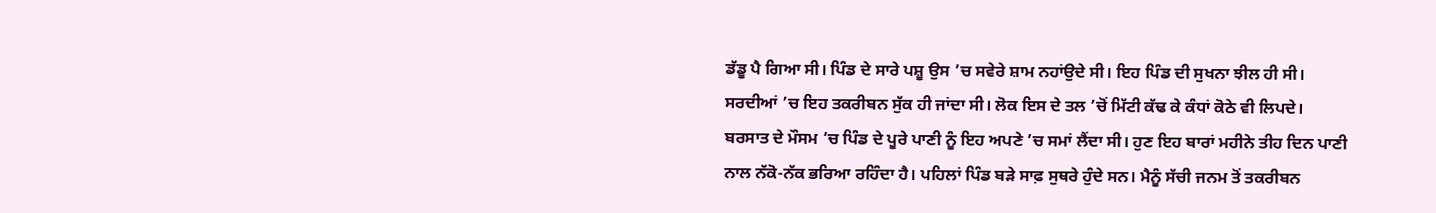ਡੱਡੂ ਪੈ ਗਿਆ ਸੀ। ਪਿੰਡ ਦੇ ਸਾਰੇ ਪਸ਼ੂ ਉਸ ’ਚ ਸਵੇਰੇ ਸ਼ਾਮ ਨਹਾਂਉਦੇ ਸੀ। ਇਹ ਪਿੰਡ ਦੀ ਸੁਖਨਾ ਝੀਲ ਹੀ ਸੀ। ਸਰਦੀਆਂ ’ਚ ਇਹ ਤਕਰੀਬਨ ਸੁੱਕ ਹੀ ਜਾਂਦਾ ਸੀ। ਲੋਕ ਇਸ ਦੇ ਤਲ ’ਚੋਂ ਮਿੱਟੀ ਕੱਢ ਕੇ ਕੰਧਾਂ ਕੋਠੇ ਵੀ ਲਿਪਦੇ। ਬਰਸਾਤ ਦੇ ਮੌਸਮ ’ਚ ਪਿੰਡ ਦੇ ਪੂਰੇ ਪਾਣੀ ਨੂੰ ਇਹ ਅਪਣੇ ’ਚ ਸਮਾਂ ਲੈਂਦਾ ਸੀ। ਹੁਣ ਇਹ ਬਾਰਾਂ ਮਹੀਨੇ ਤੀਹ ਦਿਨ ਪਾਣੀ ਨਾਲ ਨੱਕੋ-ਨੱਕ ਭਰਿਆ ਰਹਿੰਦਾ ਹੈ। ਪਹਿਲਾਂ ਪਿੰਡ ਬੜੇ ਸਾਫ਼ ਸੁਥਰੇ ਹੁੰਦੇ ਸਨ। ਮੈਨੂੰ ਸੱਚੀ ਜਨਮ ਤੋਂ ਤਕਰੀਬਨ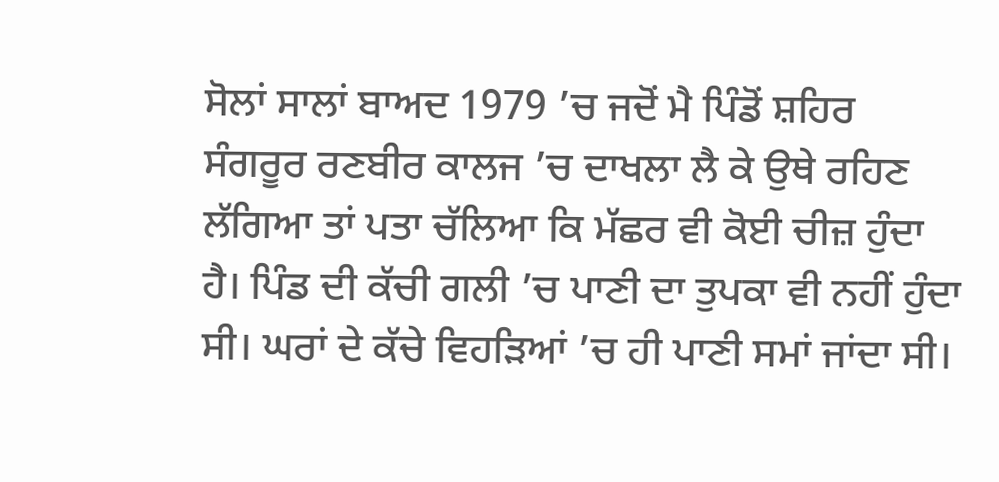ਸੋਲਾਂ ਸਾਲਾਂ ਬਾਅਦ 1979 ’ਚ ਜਦੋਂ ਮੈ ਪਿੰਡੋਂ ਸ਼ਹਿਰ ਸੰਗਰੂਰ ਰਣਬੀਰ ਕਾਲਜ ’ਚ ਦਾਖਲਾ ਲੈ ਕੇ ਉਥੇ ਰਹਿਣ ਲੱਗਿਆ ਤਾਂ ਪਤਾ ਚੱਲਿਆ ਕਿ ਮੱਛਰ ਵੀ ਕੋਈ ਚੀਜ਼ ਹੁੰਦਾ ਹੈ। ਪਿੰਡ ਦੀ ਕੱਚੀ ਗਲੀ ’ਚ ਪਾਣੀ ਦਾ ਤੁਪਕਾ ਵੀ ਨਹੀਂ ਹੁੰਦਾ ਸੀ। ਘਰਾਂ ਦੇ ਕੱਚੇ ਵਿਹੜਿਆਂ ’ਚ ਹੀ ਪਾਣੀ ਸਮਾਂ ਜਾਂਦਾ ਸੀ।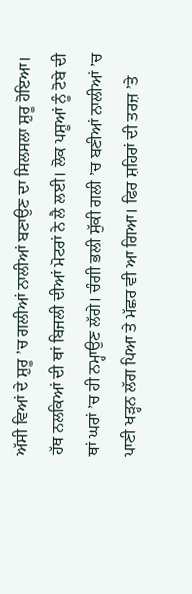ਅੱਸੀ ਵਿਆਂ ਦੇ ਸ਼ੁਰੂ ’ਚ ਗਲੀਆਂ ਨਾਲੀਆਂ ਬਣਾਉਣ ਦਾ ਸਿਲਸਲਾ ਸ਼ੁਰੂ ਹੋਇਆ। ਹੱਥ ਨਲਕਿਆਂ ਦੀ ਥਾਂ ਬਿਜਲੀ ਦੀਆਂ ਮੋਟਰਾਂ ਨੇ ਲੈ ਲਈ। ਲੋਕ ਪਸ਼ੂਆਂ ਨੂੰ ਟੋਬੇ ਦੀ ਥਾਂ ਘਰਾਂ ’ਚ ਹੀ ਨਮ੍ਹਾਉਣ ਲੱਗੇ। ਚੰਗੀ ਭਲੀ ਸੁੱਕੀ ਗਲੀ ’ਚ ਬਣੀਆਂ ਨਾਲੀਆਂ ’ਚ ਪਾਣੀ ਖੜ੍ਹਨ ਲੱਗ ਪਿਆ ਤੇ ਮੱਛਰ ਵੀ ਆ ਗਿਆ। ਫਿਰ ਸ਼ਹਿਰਾਂ ਦੀ ਤਰਜ਼ ’ਤੇ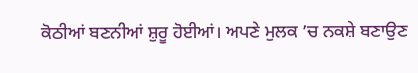ਕੋਠੀਆਂ ਬਣਨੀਆਂ ਸ਼ੁਰੂ ਹੋਈਆਂ। ਅਪਣੇ ਮੁਲਕ ’ਚ ਨਕਸ਼ੇ ਬਣਾਉਣ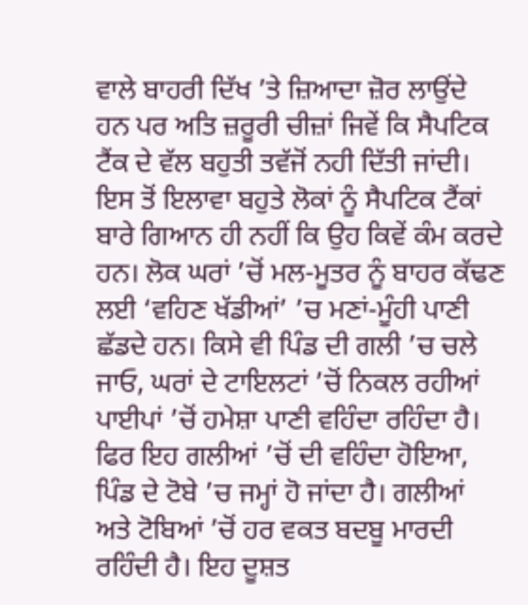ਵਾਲੇ ਬਾਹਰੀ ਦਿੱਖ ’ਤੇ ਜ਼ਿਆਦਾ ਜ਼ੋਰ ਲਾਉਂਦੇ ਹਨ ਪਰ ਅਤਿ ਜ਼ਰੂਰੀ ਚੀਜ਼ਾਂ ਜਿਵੇਂ ਕਿ ਸੈਪਟਿਕ ਟੈਂਕ ਦੇ ਵੱਲ ਬਹੁਤੀ ਤਵੱਜੋਂ ਨਹੀ ਦਿੱਤੀ ਜਾਂਦੀ। ਇਸ ਤੋਂ ਇਲਾਵਾ ਬਹੁਤੇ ਲੋਕਾਂ ਨੂੰ ਸੈਪਟਿਕ ਟੈਂਕਾਂ ਬਾਰੇ ਗਿਆਨ ਹੀ ਨਹੀਂ ਕਿ ਉਹ ਕਿਵੇਂ ਕੰਮ ਕਰਦੇ ਹਨ। ਲੋਕ ਘਰਾਂ ’ਚੋਂ ਮਲ-ਮੂਤਰ ਨੂੰ ਬਾਹਰ ਕੱਢਣ ਲਈ ‘ਵਹਿਣ ਖੱਡੀਆਂ’ ’ਚ ਮਣਾਂ-ਮੂੰਹੀ ਪਾਣੀ ਛੱਡਦੇ ਹਨ। ਕਿਸੇ ਵੀ ਪਿੰਡ ਦੀ ਗਲੀ ’ਚ ਚਲੇ ਜਾਓ, ਘਰਾਂ ਦੇ ਟਾਇਲਟਾਂ ’ਚੋਂ ਨਿਕਲ ਰਹੀਆਂ ਪਾਈਪਾਂ ’ਚੋਂ ਹਮੇਸ਼ਾ ਪਾਣੀ ਵਹਿੰਦਾ ਰਹਿੰਦਾ ਹੈ। ਫਿਰ ਇਹ ਗਲੀਆਂ ’ਚੋਂ ਦੀ ਵਹਿੰਦਾ ਹੋਇਆ, ਪਿੰਡ ਦੇ ਟੋਬੇ ’ਚ ਜਮ੍ਹਾਂ ਹੋ ਜਾਂਦਾ ਹੈ। ਗਲੀਆਂ ਅਤੇ ਟੋਬਿਆਂ ’ਚੋਂ ਹਰ ਵਕਤ ਬਦਬੂ ਮਾਰਦੀ ਰਹਿੰਦੀ ਹੈ। ਇਹ ਦੂਸ਼ਤ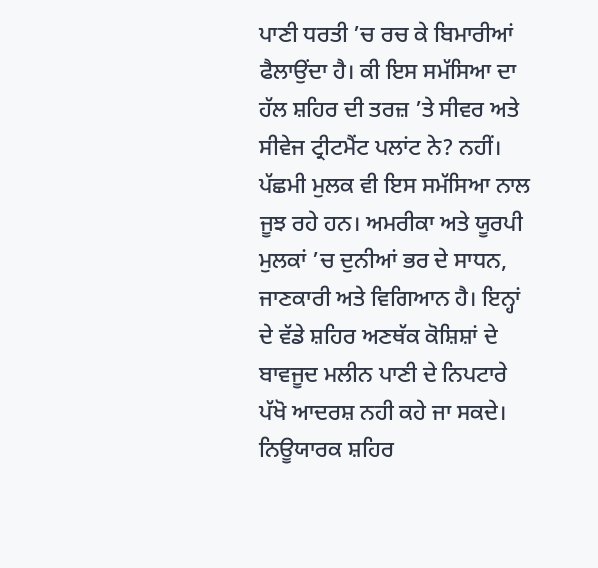ਪਾਣੀ ਧਰਤੀ ’ਚ ਰਚ ਕੇ ਬਿਮਾਰੀਆਂ ਫੈਲਾਉਂਦਾ ਹੈ। ਕੀ ਇਸ ਸਮੱਸਿਆ ਦਾ ਹੱਲ ਸ਼ਹਿਰ ਦੀ ਤਰਜ਼ ’ਤੇ ਸੀਵਰ ਅਤੇ ਸੀਵੇਜ ਟ੍ਰੀਟਮੈਂਟ ਪਲਾਂਟ ਨੇ? ਨਹੀਂ। ਪੱਛਮੀ ਮੁਲਕ ਵੀ ਇਸ ਸਮੱਸਿਆ ਨਾਲ ਜੂਝ ਰਹੇ ਹਨ। ਅਮਰੀਕਾ ਅਤੇ ਯੂਰਪੀ ਮੁਲਕਾਂ ’ਚ ਦੁਨੀਆਂ ਭਰ ਦੇ ਸਾਧਨ, ਜਾਣਕਾਰੀ ਅਤੇ ਵਿਗਿਆਨ ਹੈ। ਇਨ੍ਹਾਂ ਦੇ ਵੱਡੇ ਸ਼ਹਿਰ ਅਣਥੱਕ ਕੋਸ਼ਿਸ਼ਾਂ ਦੇ ਬਾਵਜੂਦ ਮਲੀਨ ਪਾਣੀ ਦੇ ਨਿਪਟਾਰੇ ਪੱਖੋ ਆਦਰਸ਼ ਨਹੀ ਕਹੇ ਜਾ ਸਕਦੇ। ਨਿਊਯਾਰਕ ਸ਼ਹਿਰ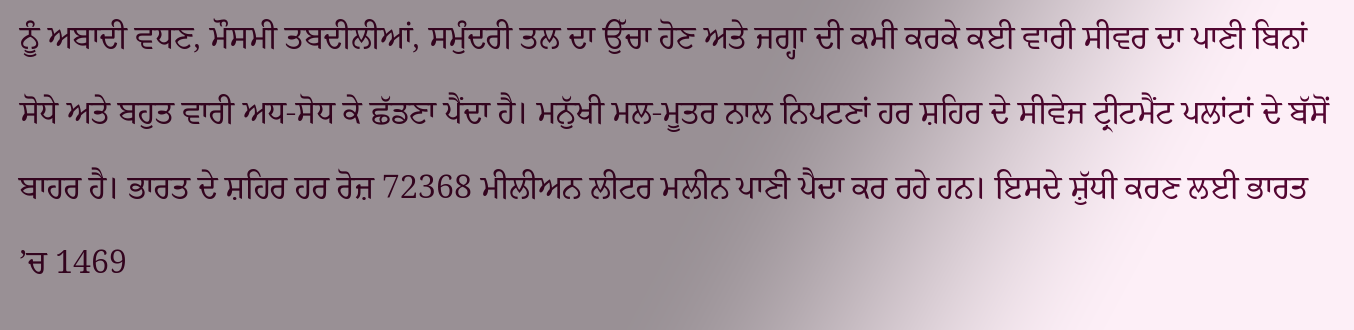ਨੂੰ ਅਬਾਦੀ ਵਧਣ, ਮੌਸਮੀ ਤਬਦੀਲੀਆਂ, ਸਮੁੰਦਰੀ ਤਲ ਦਾ ਉੱਚਾ ਹੋਣ ਅਤੇ ਜਗ੍ਹਾ ਦੀ ਕਮੀ ਕਰਕੇ ਕਈ ਵਾਰੀ ਸੀਵਰ ਦਾ ਪਾਣੀ ਬਿਨਾਂ ਸੋਧੇ ਅਤੇ ਬਹੁਤ ਵਾਰੀ ਅਧ-ਸੋਧ ਕੇ ਛੱਡਣਾ ਪੈਂਦਾ ਹੈ। ਮਨੁੱਖੀ ਮਲ-ਮੂਤਰ ਨਾਲ ਨਿਪਟਣਾਂ ਹਰ ਸ਼ਹਿਰ ਦੇ ਸੀਵੇਜ ਟ੍ਰੀਟਮੈਂਟ ਪਲਾਂਟਾਂ ਦੇ ਬੱਸੋਂ ਬਾਹਰ ਹੈ। ਭਾਰਤ ਦੇ ਸ਼ਹਿਰ ਹਰ ਰੋਜ਼ 72368 ਮੀਲੀਅਨ ਲੀਟਰ ਮਲੀਨ ਪਾਣੀ ਪੈਦਾ ਕਰ ਰਹੇ ਹਨ। ਇਸਦੇ ਸ਼ੁੱਧੀ ਕਰਣ ਲਈ ਭਾਰਤ ’ਚ 1469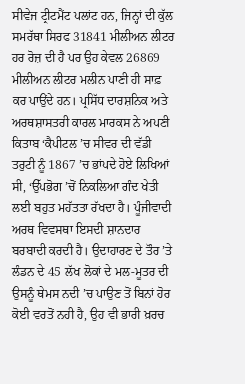ਸੀਵੇਜ ਟ੍ਰੀਟਮੈਂਟ ਪਲਾਂਟ ਹਨ, ਜਿਨ੍ਹਾਂ ਦੀ ਕੁੱਲ ਸਮਰੱਥਾ ਸਿਰਫ 31841 ਮੀਲੀਅਨ ਲੀਟਰ ਹਰ ਰੋਜ਼ ਦੀ ਹੈ ਪਰ ਉਹ ਕੇਵਲ 26869 ਮੀਲੀਅਨ ਲੀਟਰ ਮਲੀਨ ਪਾਣੀ ਹੀ ਸਾਫ਼ ਕਰ ਪਾਉਂਦੇ ਹਨ। ਪ੍ਰਸਿੱਧ ਦਾਰਸ਼ਨਿਕ ਅਤੇ ਅਰਥਸ਼ਾਸਤਰੀ ਕਾਰਲ ਮਾਰਕਸ ਨੇ ਅਪਣੀ ਕਿਤਾਬ ‘ਕੈਪੀਟਲ ’ਚ ਸੀਵਰ ਦੀ ਵੱਡੀ ਤਰੁਟੀ ਨੂੰ 1867 ’ਚ ਭਾਂਪਦੇ ਹੋਏ ਲਿਖਿਆਂ ਸੀ, ‘ਉੱਪਭੋਗ ’ਚੋਂ ਨਿਕਲਿਆ ਗੰਦ ਖੇਤੀ ਲਈ ਬਹੁਤ ਮਹੱਤਤਾ ਰੱਖਦਾ ਹੈ। ਪੂੰਜੀਵਾਦੀ ਅਰਥ ਵਿਵਸਥਾ ਇਸਦੀ ਸ਼ਾਨਦਾਰ ਬਰਬਾਦੀ ਕਰਦੀ ਹੈ। ਉਦਾਹਾਰਣ ਦੇ ਤੌਰ ’ਤੇ ਲੰਡਨ ਦੇ 45 ਲੱਖ ਲੋਕਾਂ ਦੇ ਮਲ-ਮੂਤਰ ਦੀ ਉਸਨੂੰ ਥੇਮਸ ਨਦੀ ’ਚ ਪਾਉਣ ਤੋਂ ਬਿਨਾਂ ਹੋਰ ਕੋਈ ਵਰਤੋਂ ਨਹੀ ਹੈ, ਉਹ ਵੀ ਭਾਰੀ ਖ਼ਰਚ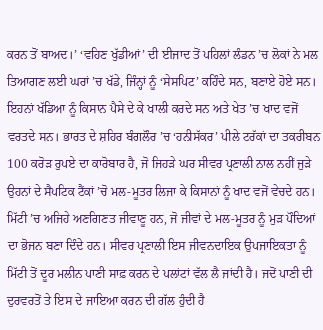ਕਰਨ ਤੋਂ ਬਾਅਦ।’ ‘ਵਹਿਣ ਖੁੱਡੀਆਂ’ ਦੀ ਈਜਾਦ ਤੋਂ ਪਹਿਲਾਂ ਲੰਡਨ ’ਚ ਲੋਕਾਂ ਨੇ ਮਲ ਤਿਆਗਣ ਲਈ ਘਰਾਂ ’ਚ ਖੱਡੇ, ਜਿੰਨ੍ਹਾਂ ਨੂੰ ‘ਸੇਸਪਿਟ’ ਕਹਿੰਦੇ ਸਨ, ਬਣਾਏ ਹੋਏ ਸਨ। ਇਹਨਾਂ ਖੱਡਿਆ ਨੂੰ ਕਿਸਾਨ ਪੈਸੇ ਦੇ ਕੇ ਖਾਲੀ ਕਰਦੇ ਸਨ ਅਤੇ ਖੇਤ ’ਚ ਖਾਦ ਵਜੋਂ ਵਰਤਦੇ ਸਨ। ਭਾਰਤ ਦੇ ਸ਼ਹਿਰ ਬੰਗਲੌਰ ’ਚ ‘ਹਨੀਸੱਕਰ’ ਪੀਲੇ ਟਰੱਕਾਂ ਦਾ ਤਕਰੀਬਨ 100 ਕਰੋੜ ਰੁਪਏ ਦਾ ਕਾਰੋਬਾਰ ਹੈ, ਜੋ ਜਿਹੜੇ ਘਰ ਸੀਵਰ ਪ੍ਰਣਾਲੀ ਨਾਲ ਨਹੀਂ ਜੁੜੇ ਉਹਨਾਂ ਦੇ ਸੈਪਟਿਕ ਟੈਂਕਾਂ ’ਚੋ ਮਲ-ਮੂਤਰ ਲਿਜਾ ਕੇ ਕਿਸਾਨਾਂ ਨੂੰ ਖਾਦ ਵਜੋਂ ਵੇਚਦੇ ਹਨ। ਮਿੱਟੀ ’ਚ ਅਜਿਹੇ ਅਣਗਿਣਤ ਜੀਵਾਣੂ ਹਨ, ਜੋ ਜੀਵਾਂ ਦੇ ਮਲ-ਮੂਤਰ ਨੂੰ ਮੁੜ ਪੌਦਿਆਂ ਦਾ ਭੋਜਨ ਬਣਾ ਦਿੰਦੇ ਹਨ। ਸੀਵਰ ਪ੍ਰਣਾਲੀ ਇਸ ਜੀਵਨਦਾਇਕ ਉਪਜਾਇਕਤਾ ਨੂੰ ਮਿੱਟੀ ਤੋਂ ਦੂਰ ਮਲੀਨ ਪਾਣੀ ਸਾਫ਼ ਕਰਨ ਦੇ ਪਲਾਂਟਾਂ ਵੱਲ ਲੈ ਜਾਂਦੀ ਹੈ। ਜਦੋਂ ਪਾਣੀ ਦੀ ਦੁਰਵਰਤੋਂ ਤੇ ਇਸ ਦੇ ਜਾਇਆ ਕਰਨ ਦੀ ਗੱਲ ਹੁੰਦੀ ਹੈ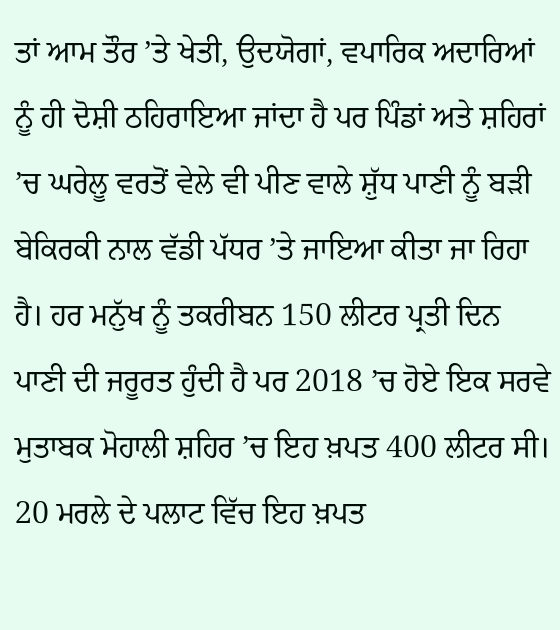ਤਾਂ ਆਮ ਤੌਰ ’ਤੇ ਖੇਤੀ, ਉਦਯੋਗਾਂ, ਵਪਾਰਿਕ ਅਦਾਰਿਆਂ ਨੂੰ ਹੀ ਦੋਸ਼ੀ ਠਹਿਰਾਇਆ ਜਾਂਦਾ ਹੈ ਪਰ ਪਿੰਡਾਂ ਅਤੇ ਸ਼ਹਿਰਾਂ ’ਚ ਘਰੇਲੂ ਵਰਤੋਂ ਵੇਲੇ ਵੀ ਪੀਣ ਵਾਲੇ ਸ਼ੁੱਧ ਪਾਣੀ ਨੂੰ ਬੜੀ ਬੇਕਿਰਕੀ ਨਾਲ ਵੱਡੀ ਪੱਧਰ ’ਤੇ ਜਾਇਆ ਕੀਤਾ ਜਾ ਰਿਹਾ ਹੈ। ਹਰ ਮਨੁੱਖ ਨੂੰ ਤਕਰੀਬਨ 150 ਲੀਟਰ ਪ੍ਰਤੀ ਦਿਨ ਪਾਣੀ ਦੀ ਜਰੂਰਤ ਹੁੰਦੀ ਹੈ ਪਰ 2018 ’ਚ ਹੋਏ ਇਕ ਸਰਵੇ ਮੁਤਾਬਕ ਮੋਹਾਲੀ ਸ਼ਹਿਰ ’ਚ ਇਹ ਖ਼ਪਤ 400 ਲੀਟਰ ਸੀ। 20 ਮਰਲੇ ਦੇ ਪਲਾਟ ਵਿੱਚ ਇਹ ਖ਼ਪਤ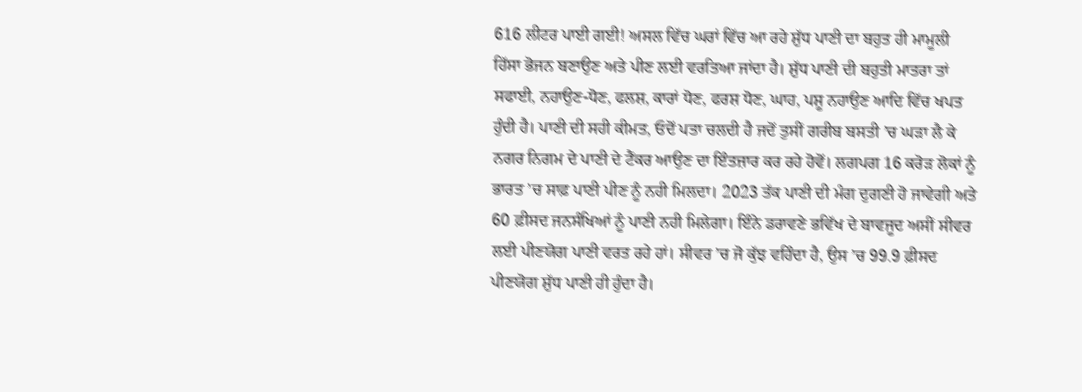616 ਲੀਟਰ ਪਾਈ ਗਈ! ਅਸਲ ਵਿੱਚ ਘਰਾਂ ਵਿੱਚ ਆ ਰਹੇ ਸ਼ੁੱਧ ਪਾਣੀ ਦਾ ਬਹੁਤ ਹੀ ਮਾਮੂਲੀ ਹਿੱਸਾ ਭੋਜਨ ਬਣਾਉਣ ਅਤੇ ਪੀਣ ਲਈ ਵਰਤਿਆ ਜਾਂਦਾ ਹੈ। ਸ਼ੁੱਧ ਪਾਣੀ ਦੀ ਬਹੁਤੀ ਮਾਤਰਾ ਤਾਂ ਸਫਾਈ, ਨਹਾਉਣ-ਧੋਣ, ਫਲਸ਼, ਕਾਰਾਂ ਧੋਣ, ਫਰਸ਼ ਧੋਣ, ਘਾਹ, ਪਸ਼ੂ ਨਹਾਉਣ ਆਦਿ ਵਿੱਚ ਖਪਤ ਹੁੰਦੀ ਹੈ। ਪਾਣੀ ਦੀ ਸਹੀ ਕੀਮਤ, ਓਦੋਂ ਪਤਾ ਚਲਦੀ ਹੈ ਜਦੋਂ ਤੁਸੀਂ ਗਰੀਬ ਬਸਤੀ ’ਚ ਘੜਾ ਲੈ ਕੇ ਨਗਰ ਨਿਗਮ ਦੇ ਪਾਣੀ ਦੇ ਟੈਂਕਰ ਆਉਣ ਦਾ ਇੰਤਜ਼ਾਰ ਕਰ ਰਹੇ ਹੋਵੋਂ। ਲਗਪਗ 16 ਕਰੋੜ ਲੋਕਾਂ ਨੂੰ ਭਾਰਤ ’ਚ ਸਾਫ਼ ਪਾਣੀ ਪੀਣ ਨੂੰ ਨਹੀ ਮਿਲਦਾ। 2023 ਤੱਕ ਪਾਣੀ ਦੀ ਮੰਗ ਦੁਗਣੀ ਹੋ ਜਾਵੇਗੀ ਅਤੇ 60 ਫ਼ੀਸਦ ਜਨਸੰਖਿਆਂ ਨੂੰ ਪਾਣੀ ਨਹੀ ਮਿਲੇਗਾ। ਇੰਨੇ ਡਰਾਵਣੇ ਭਵਿੱਖ ਦੇ ਬਾਵਜੂਦ ਅਸੀਂ ਸੀਵਰ ਲਈ ਪੀਣਯੋਗ ਪਾਣੀ ਵਰਤ ਰਹੇ ਹਾਂ। ਸੀਵਰ ’ਚ ਜੋ ਕੁੱਝ ਵਹਿੰਦਾ ਹੈ, ਉਸ ’ਚ 99.9 ਫ਼ੀਸਦ ਪੀਣਯੋਗ ਸ਼ੁੱਧ ਪਾਣੀ ਹੀ ਹੁੰਦਾ ਹੈ।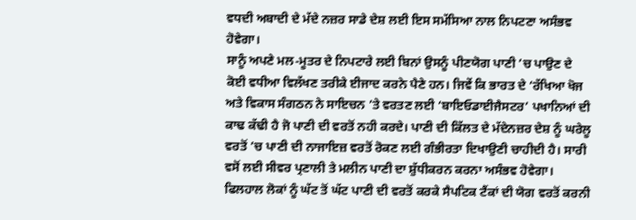ਵਧਦੀ ਅਬਾਦੀ ਦੇ ਮੱਦੇ ਨਜ਼ਰ ਸਾਡੇ ਦੇਸ਼ ਲਈ ਇਸ ਸਮੱਸਿਆ ਨਾਲ ਨਿਪਟਣਾ ਅਸੰਭਵ ਹੋਵੇਗਾ।
ਸਾਨੂੰ ਅਪਣੇ ਮਲ-ਮੂਤਰ ਦੇ ਨਿਪਟਾਰੇ ਲਈ ਬਿਨਾਂ ਉਸਨੂੰ ਪੀਣਯੋਗ ਪਾਣੀ ’ਚ ਪਾਉਣ ਦੇ ਕੋਈ ਵਧੀਆ ਵਿਲੱਖਣ ਤਰੀਕੇ ਈਜਾਦ ਕਰਨੇ ਪੈਣੇ ਹਨ। ਜਿਵੇਂ ਕਿ ਭਾਰਤ ਦੇ ‘ਰੱਖਿਆ ਖੋਜ ਅਤੇ ਵਿਕਾਸ ਸੰਗਠਨ ਨੇ ਸਾਇਚਨ ’ਤੇ ਵਰਤਣ ਲਈ ‘ਬਾਇਓਡਾਈਜੈਸਟਰ’ ਪਖਾਨਿਆਂ ਦੀ ਕਾਢ ਕੱਢੀ ਹੈ ਜੋ ਪਾਣੀ ਦੀ ਵਰਤੋਂ ਨਹੀ ਕਰਦੇ। ਪਾਣੀ ਦੀ ਕਿੱਲਤ ਦੇ ਮੱਦੇਨਜ਼ਰ ਦੇਸ਼ ਨੂੰ ਘਰੇਲੂ ਵਰਤੋਂ ’ਚ ਪਾਣੀ ਦੀ ਨਾਜਾਇਜ਼ ਵਰਤੋਂ ਰੋਕਣ ਲਈ ਗੰਭੀਰਤਾ ਦਿਖਾਉਣੀ ਚਾਹੀਦੀ ਹੈ। ਸਾਰੀ ਵਸੋਂ ਲਈ ਸੀਵਰ ਪ੍ਰਣਾਲੀ ਤੇ ਮਲੀਨ ਪਾਣੀ ਦਾ ਸ਼ੁੱਧੀਕਰਨ ਕਰਨਾ ਅਸੰਭਵ ਹੋਵੇਗਾ। ਫਿਲਹਾਲ ਲੋਕਾਂ ਨੂੰ ਘੱਟ ਤੋਂ ਘੱਟ ਪਾਣੀ ਦੀ ਵਰਤੋਂ ਕਰਕੇ ਸੈਪਟਿਕ ਟੈਂਕਾਂ ਦੀ ਯੋਗ ਵਰਤੋਂ ਕਰਨੀ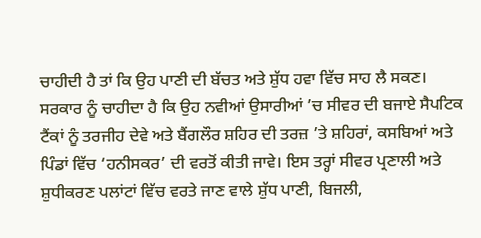ਚਾਹੀਦੀ ਹੈ ਤਾਂ ਕਿ ਉਹ ਪਾਣੀ ਦੀ ਬੱਚਤ ਅਤੇ ਸ਼ੁੱਧ ਹਵਾ ਵਿੱਚ ਸਾਹ ਲੈ ਸਕਣ। ਸਰਕਾਰ ਨੂੰ ਚਾਹੀਦਾ ਹੈ ਕਿ ਉਹ ਨਵੀਆਂ ਉਸਾਰੀਆਂ ’ਚ ਸੀਵਰ ਦੀ ਬਜਾਏ ਸੈਪਟਿਕ ਟੈਂਕਾਂ ਨੂੰ ਤਰਜੀਹ ਦੇਵੇ ਅਤੇ ਬੈਂਗਲੌਰ ਸ਼ਹਿਰ ਦੀ ਤਰਜ਼ ’ਤੇ ਸ਼ਹਿਰਾਂ, ਕਸਬਿਆਂ ਅਤੇ ਪਿੰਡਾਂ ਵਿੱਚ ‘ਹਨੀਸਕਰ’ ਦੀ ਵਰਤੋਂ ਕੀਤੀ ਜਾਵੇ। ਇਸ ਤਰ੍ਹਾਂ ਸੀਵਰ ਪ੍ਰਣਾਲੀ ਅਤੇ ਸ਼ੁਧੀਕਰਣ ਪਲਾਂਟਾਂ ਵਿੱਚ ਵਰਤੇ ਜਾਣ ਵਾਲੇ ਸ਼ੁੱਧ ਪਾਣੀ, ਬਿਜਲੀ,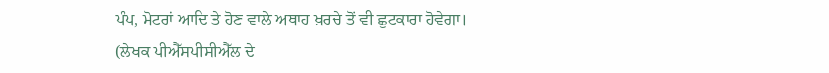ਪੰਪ, ਮੋਟਰਾਂ ਆਦਿ ਤੇ ਹੋਣ ਵਾਲੇ ਅਥਾਹ ਖ਼ਰਚੇ ਤੋਂ ਵੀ ਛੁਟਕਾਰਾ ਹੋਵੇਗਾ।
(ਲੇਖਕ ਪੀਐੱਸਪੀਸੀਐੱਲ ਦੇ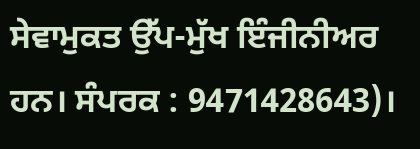ਸੇਵਾਮੁਕਤ ਉੱਪ-ਮੁੱਖ ਇੰਜੀਨੀਅਰ ਹਨ। ਸੰਪਰਕ : 9471428643)।